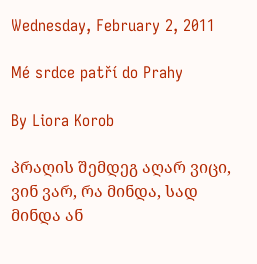Wednesday, February 2, 2011

Mé srdce patří do Prahy

By Liora Korob

პრაღის შემდეგ აღარ ვიცი, ვინ ვარ, რა მინდა, სად მინდა ან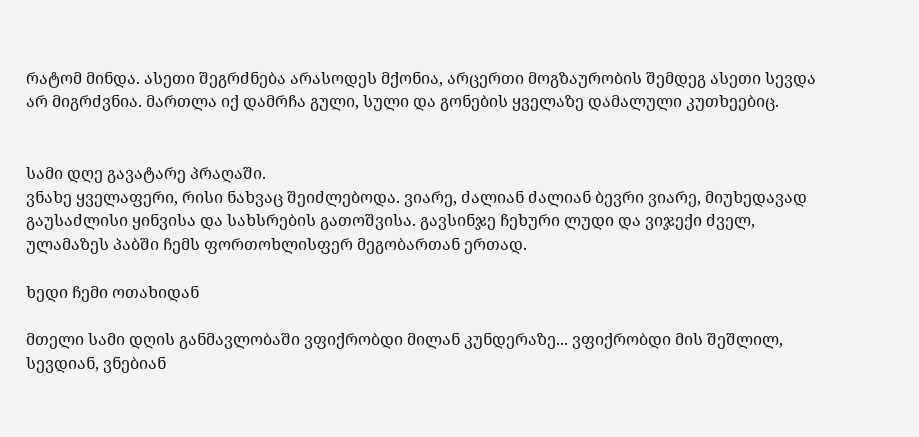რატომ მინდა. ასეთი შეგრძნება არასოდეს მქონია, არცერთი მოგზაურობის შემდეგ ასეთი სევდა არ მიგრძვნია. მართლა იქ დამრჩა გული, სული და გონების ყველაზე დამალული კუთხეებიც.


სამი დღე გავატარე პრაღაში.
ვნახე ყველაფერი, რისი ნახვაც შეიძლებოდა. ვიარე, ძალიან ძალიან ბევრი ვიარე, მიუხედავად გაუსაძლისი ყინვისა და სახსრების გათოშვისა. გავსინჯე ჩეხური ლუდი და ვიჯექი ძველ, ულამაზეს პაბში ჩემს ფორთოხლისფერ მეგობართან ერთად.

ხედი ჩემი ოთახიდან

მთელი სამი დღის განმავლობაში ვფიქრობდი მილან კუნდერაზე... ვფიქრობდი მის შეშლილ, სევდიან, ვნებიან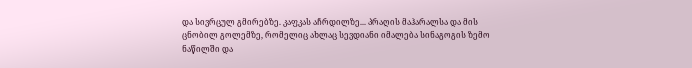და სივრცულ გმირებზე. კაფკას აჩრდილზე... პრაღის მაჰარალსა და მის ცნობილ გოლემზე, რომელიც ახლაც სევდიანი იმალება სინაგოგის ზემო ნაწილში და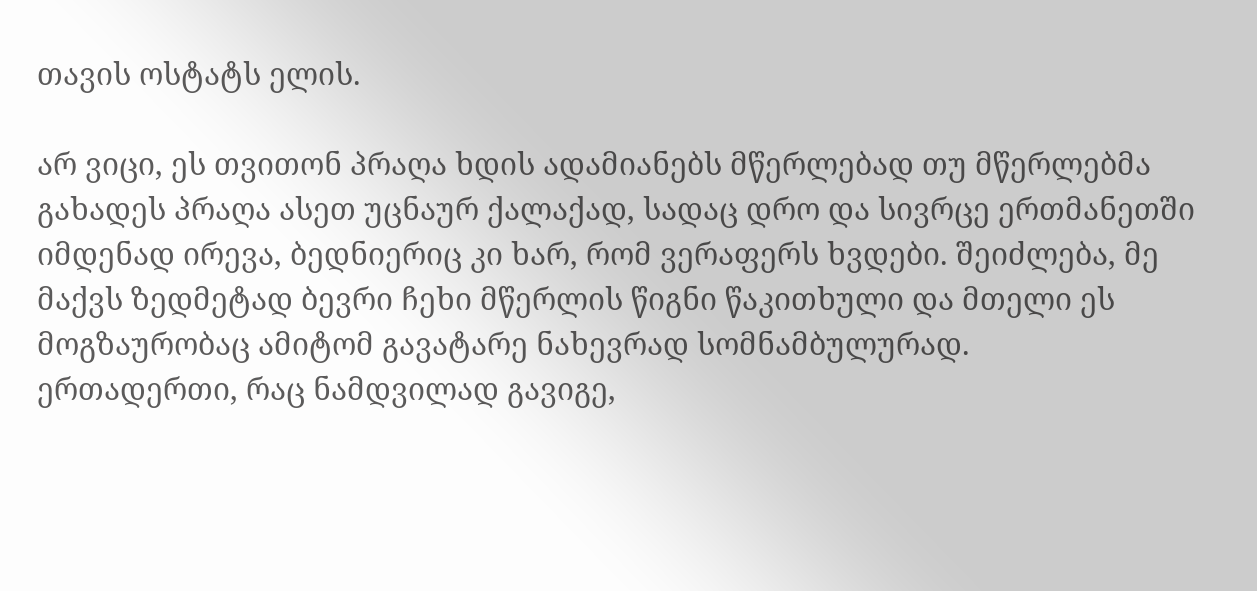თავის ოსტატს ელის.

არ ვიცი, ეს თვითონ პრაღა ხდის ადამიანებს მწერლებად თუ მწერლებმა გახადეს პრაღა ასეთ უცნაურ ქალაქად, სადაც დრო და სივრცე ერთმანეთში იმდენად ირევა, ბედნიერიც კი ხარ, რომ ვერაფერს ხვდები. შეიძლება, მე მაქვს ზედმეტად ბევრი ჩეხი მწერლის წიგნი წაკითხული და მთელი ეს მოგზაურობაც ამიტომ გავატარე ნახევრად სომნამბულურად.
ერთადერთი, რაც ნამდვილად გავიგე,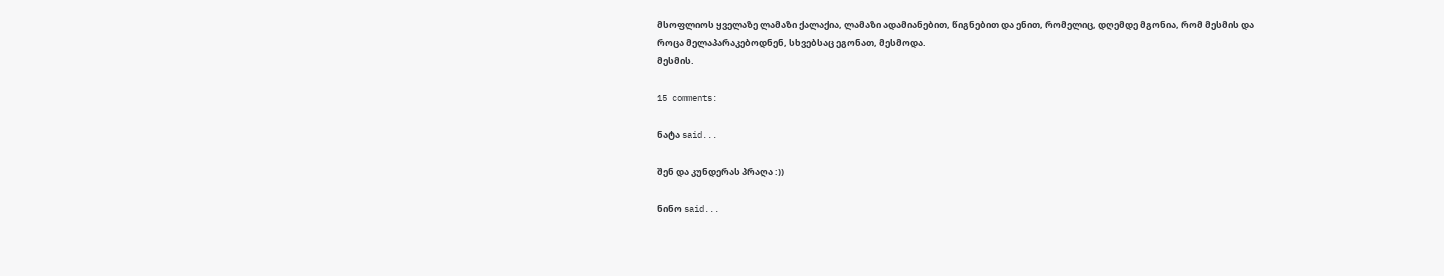მსოფლიოს ყველაზე ლამაზი ქალაქია, ლამაზი ადამიანებით, წიგნებით და ენით, რომელიც, დღემდე მგონია, რომ მესმის და როცა მელაპარაკებოდნენ, სხვებსაც ეგონათ, მესმოდა.
მესმის.

15 comments:

ნატა said...

შენ და კუნდერას პრაღა :))

ნინო said...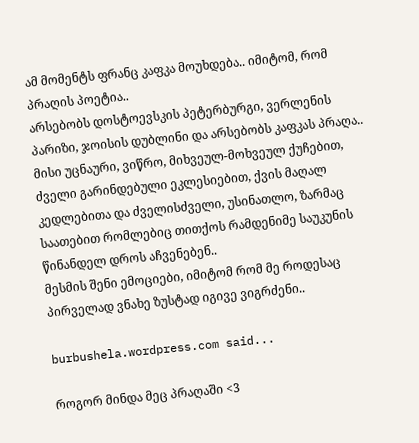ამ მომენტს ფრანც კაფკა მოუხდება.. იმიტომ, რომ პრაღის პოეტია..
არსებობს დოსტოევსკის პეტერბურგი, ვერლენის პარიზი, ჯოისის დუბლინი და არსებობს კაფკას პრაღა.. მისი უცნაური, ვიწრო, მიხვეულ-მოხვეულ ქუჩებით, ძველი გარინდებული ეკლესიებით, ქვის მაღალ კედლებითა და ძველისძველი, უსინათლო, ზარმაც საათებით რომლებიც თითქოს რამდენიმე საუკუნის წინანდელ დროს აჩვენებენ..
მესმის შენი ემოციები, იმიტომ რომ მე როდესაც პირველად ვნახე ზუსტად იგივე ვიგრძენი..

burbushela.wordpress.com said...

როგორ მინდა მეც პრაღაში <3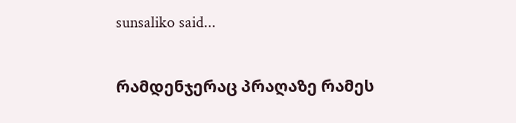sunsaliko said...

რამდენჯერაც პრაღაზე რამეს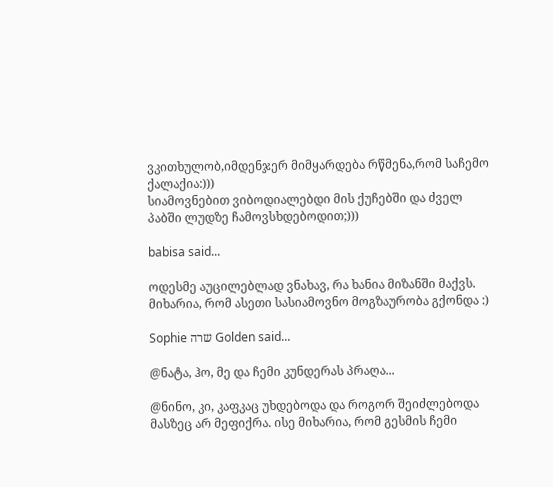ვკითხულობ,იმდენჯერ მიმყარდება რწმენა,რომ საჩემო ქალაქია:)))
სიამოვნებით ვიბოდიალებდი მის ქუჩებში და ძველ პაბში ლუდზე ჩამოვსხდებოდით;)))

babisa said...

ოდესმე აუცილებლად ვნახავ, რა ხანია მიზანში მაქვს. მიხარია, რომ ასეთი სასიამოვნო მოგზაურობა გქონდა :)

Sophie שרה Golden said...

@ნატა, ჰო, მე და ჩემი კუნდერას პრაღა...

@ნინო, კი, კაფკაც უხდებოდა და როგორ შეიძლებოდა მასზეც არ მეფიქრა. ისე მიხარია, რომ გესმის ჩემი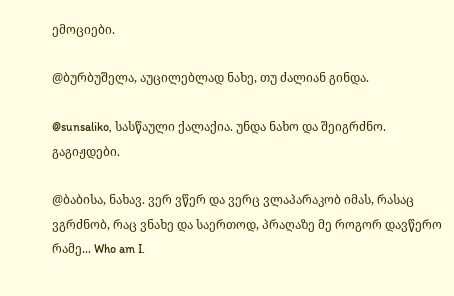ემოციები.

@ბურბუშელა, აუცილებლად ნახე, თუ ძალიან გინდა.

@sunsaliko, სასწაული ქალაქია. უნდა ნახო და შეიგრძნო. გაგიჟდები.

@ბაბისა, ნახავ. ვერ ვწერ და ვერც ვლაპარაკობ იმას, რასაც ვგრძნობ, რაც ვნახე და საერთოდ, პრაღაზე მე როგორ დავწერო რამე... Who am I.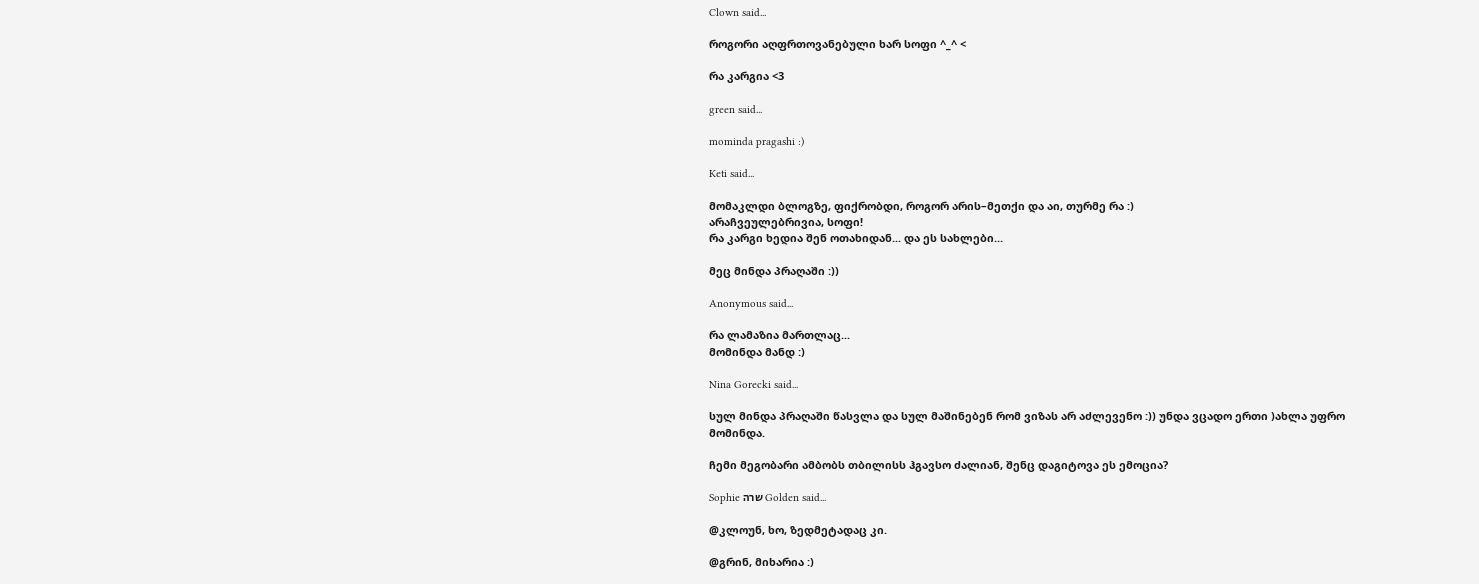Clown said...

როგორი აღფრთოვანებული ხარ სოფი ^_^ <

რა კარგია <3

green said...

mominda pragashi :)

Keti said...

მომაკლდი ბლოგზე, ფიქრობდი, როგორ არის–მეთქი და აი, თურმე რა :)
არაჩვეულებრივია, სოფი!
რა კარგი ხედია შენ ოთახიდან... და ეს სახლები...

მეც მინდა პრაღაში :))

Anonymous said...

რა ლამაზია მართლაც...
მომინდა მანდ :)

Nina Gorecki said...

სულ მინდა პრაღაში წასვლა და სულ მაშინებენ რომ ვიზას არ აძლევენო :)) უნდა ვცადო ერთი )ახლა უფრო მომინდა.

ჩემი მეგობარი ამბობს თბილისს ჰგავსო ძალიან, შენც დაგიტოვა ეს ემოცია?

Sophie שרה Golden said...

@კლოუნ, ხო, ზედმეტადაც კი.

@გრინ, მიხარია :)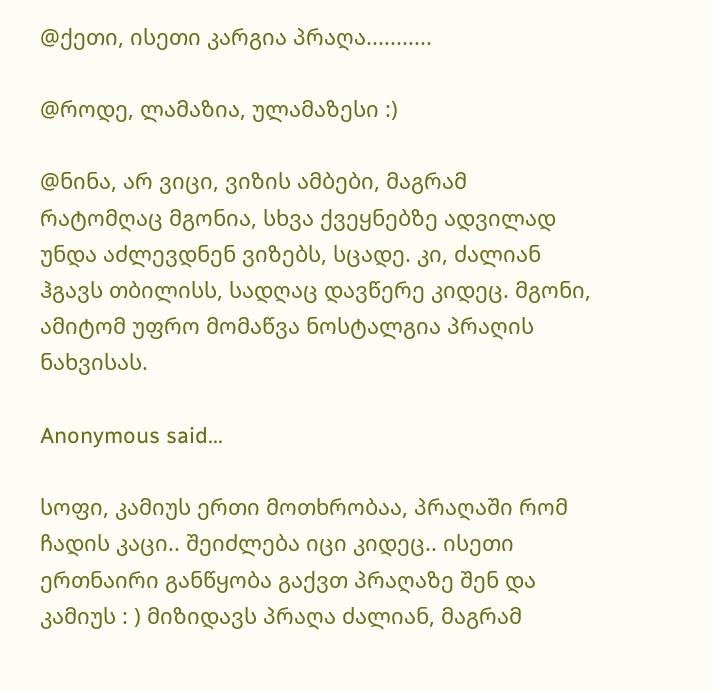@ქეთი, ისეთი კარგია პრაღა...........

@როდე, ლამაზია, ულამაზესი :)

@ნინა, არ ვიცი, ვიზის ამბები, მაგრამ რატომღაც მგონია, სხვა ქვეყნებზე ადვილად უნდა აძლევდნენ ვიზებს, სცადე. კი, ძალიან ჰგავს თბილისს, სადღაც დავწერე კიდეც. მგონი, ამიტომ უფრო მომაწვა ნოსტალგია პრაღის ნახვისას.

Anonymous said...

სოფი, კამიუს ერთი მოთხრობაა, პრაღაში რომ ჩადის კაცი.. შეიძლება იცი კიდეც.. ისეთი ერთნაირი განწყობა გაქვთ პრაღაზე შენ და კამიუს : ) მიზიდავს პრაღა ძალიან, მაგრამ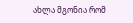ახლა მგონია რომ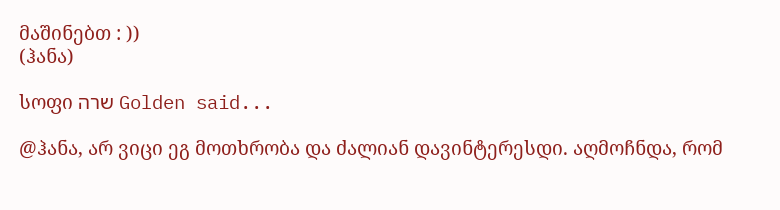მაშინებთ : ))
(ჰანა)

სოფი שרה Golden said...

@ჰანა, არ ვიცი ეგ მოთხრობა და ძალიან დავინტერესდი. აღმოჩნდა, რომ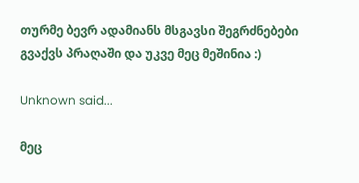თურმე ბევრ ადამიანს მსგავსი შეგრძნებები გვაქვს პრაღაში და უკვე მეც მეშინია :)

Unknown said...

მეც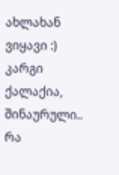ახლახან ვიყავი :) კარგი ქალაქია, შინაურული.. რა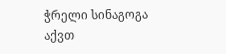ჭრელი სინაგოგა აქვთ